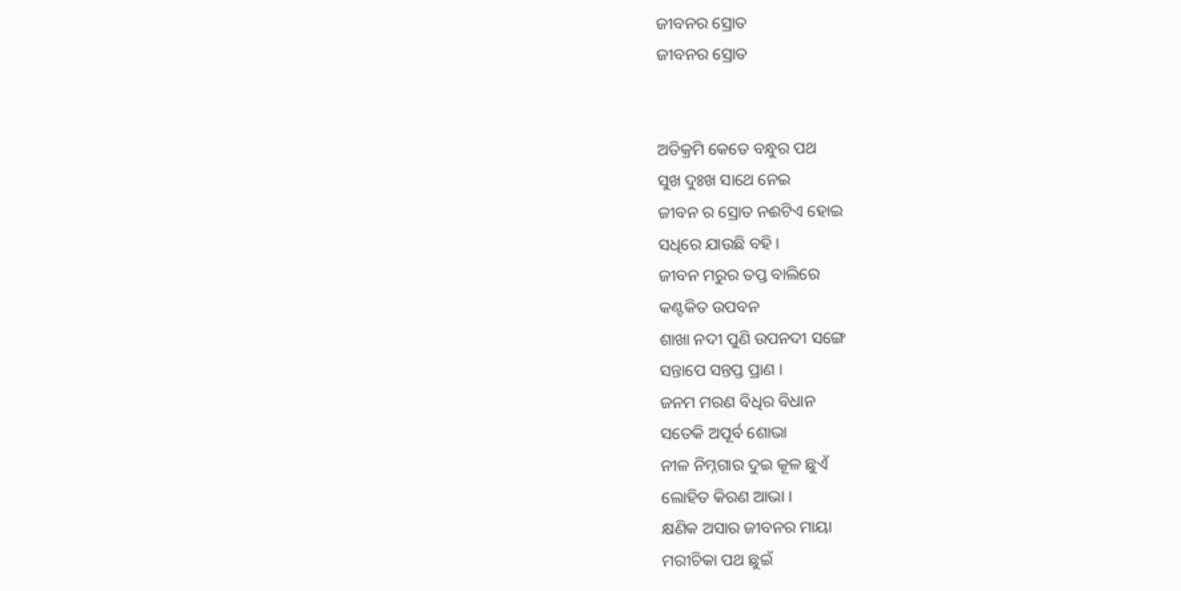ଜୀବନର ସ୍ରୋତ
ଜୀବନର ସ୍ରୋତ


ଅତିକ୍ରମି କେତେ ବନ୍ଧୁର ପଥ
ସୁଖ ଦୁଃଖ ସାଥେ ନେଇ
ଜୀବନ ର ସ୍ରୋତ ନଈଟିଏ ହୋଇ
ସଧିରେ ଯାଉଛି ବହି ।
ଜୀବନ ମରୁର ତପ୍ତ ବାଲିରେ
କଣ୍ଟକିତ ଉପବନ
ଶାଖା ନଦୀ ପୁଣି ଉପନଦୀ ସଙ୍ଗେ
ସନ୍ତାପେ ସନ୍ତପ୍ତ ପ୍ରାଣ ।
ଜନମ ମରଣ ବିଧିର ବିଧାନ
ସତେକି ଅପୂର୍ବ ଶୋଭା
ନୀଳ ନିମ୍ନଗାର ଦୁଇ କୂଳ ଛୁଏଁ
ଲୋହିତ କିରଣ ଆଭା ।
କ୍ଷଣିକ ଅସାର ଜୀବନର ମାୟା
ମରୀଚିକା ପଥ ଛୁଇଁ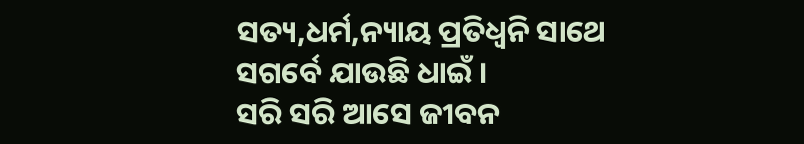ସତ୍ୟ,ଧର୍ମ,ନ୍ୟାୟ ପ୍ରତିଧ୍ୱନି ସାଥେ
ସଗର୍ବେ ଯାଉଛି ଧାଇଁ ।
ସରି ସରି ଆସେ ଜୀବନ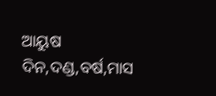ଆୟୁଷ
ଦିନ,ଦଣ୍ଡ,ବର୍ଷ,ମାସ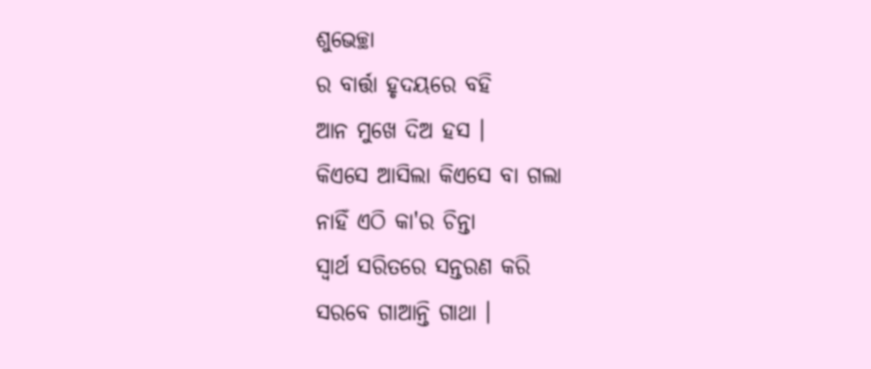ଶୁଭେଚ୍ଛା
ର ବାର୍ତ୍ତା ହୃଦୟରେ ବହି
ଆନ ମୁଖେ ଦିଅ ହସ ।
କିଏସେ ଆସିଲା କିଏସେ ବା ଗଲା
ନାହିଁ ଏଠି କା'ର ଚିନ୍ତା
ସ୍ୱାର୍ଥ ସରିତରେ ସନ୍ତରଣ କରି
ସରବେ ଗାଆନ୍ତି ଗାଥା ।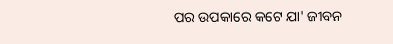ପର ଉପକାରେ କଟେ ଯା' ଜୀବନ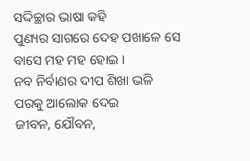ସଦ୍ଦିଚ୍ଛାର ଭାଷା କହି
ପୁଣ୍ୟର ସାଗରେ ଦେହ ପଖାଳେ ସେ
ବାସେ ମହ ମହ ହୋଇ ।
ନବ ନିର୍ବାଣର ଦୀପ ଶିଖା ଭଳି
ପରକୁ ଆଲୋକ ଦେଇ
ଜୀବନ, ଯୌବନ,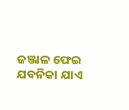ଜଞ୍ଜାଳ ଫେଇ
ଯବନିକା ଯାଏ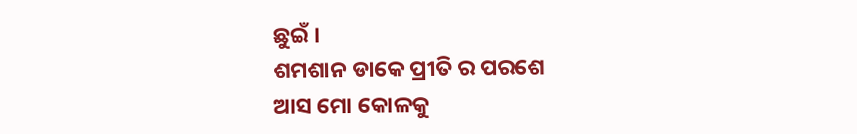ଛୁଇଁ ।
ଶମଶାନ ଡାକେ ପ୍ରୀତି ର ପରଶେ
ଆସ ମୋ କୋଳକୁ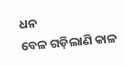ଧନ
ବେଳ ଗଡ଼ିଲାଣି କାଳ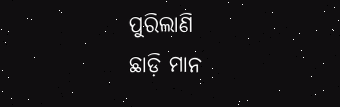ପୁରିଲାଣି
ଛାଡ଼ି ମାନ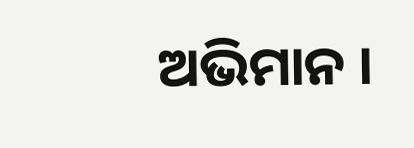ଅଭିମାନ ।